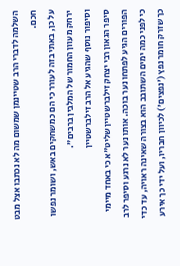השלמה לדברי הרב שטיינמן שמשום מה לא נכתבו אצל מבט חכם.
על כן, באתי בזה לעורר כי הם כמשחקים באש, ושומר נפשו ירחק מעוון החמור של המלבין ברבים".
וסיפור נוסף שהגיע אל הרב זילברשטיין
סיפר הגאון רבי יצחק זילברשטיין שליט"א כי באחד מיימי הפורים הגיע לפתחו נער בוכה. אותו נער לא נרגע וסיפר לרב כי לפני כמה ימים השתובב הוא בצורה שאינה ראויה, עד כדי כך שזרק חומר נפץ ('נפצים') לכיוון חבריו, ועל ידי כך אירע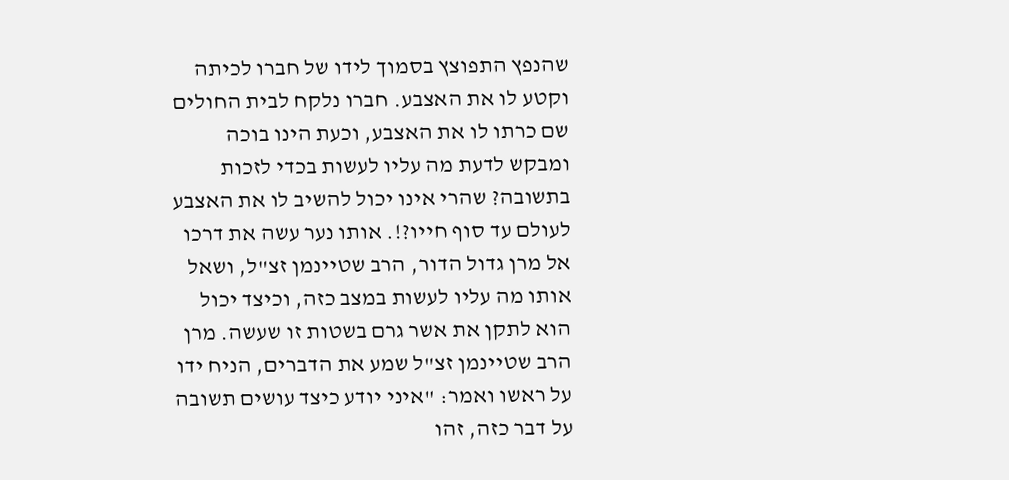שהנפץ התפוצץ בסמוך לידו של חברו לכיתה וקטע לו את האצבע. חברו נלקח לבית החולים שם כרתו לו את האצבע, וכעת הינו בוכה ומבקש לדעת מה עליו לעשות בכדי לזכות בתשובה? שהרי אינו יכול להשיב לו את האצבע לעולם עד סוף חייו?!. אותו נער עשה את דרכו אל מרן גדול הדור, הרב שטיינמן זצ"ל, ושאל אותו מה עליו לעשות במצב כזה, וכיצד יכול הוא לתקן את אשר גרם בשטות זו שעשה. מרן הרב שטיינמן זצ"ל שמע את הדברים, הניח ידו על ראשו ואמר: "איני יודע כיצד עושים תשובה על דבר כזה, זהו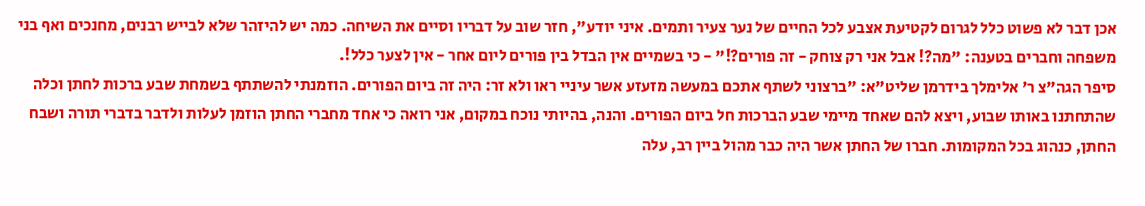אכן דבר לא פשוט כלל לגרום לקטיעת אצבע לכל החיים של נער צעיר ותמים. איני יודע", חזר שוב על דבריו וסיים את השיחה. כמה יש להיזהר שלא לבייש רבנים, מחנכים ואף בני משפחה וחברים בטענה: "מה?! אבל אני רק צוחק - זה פורים?!" - כי בשמיים אין הבדל בין פורים ליום אחר - אין לצער כלל!.
סיפר הגה"צ ר' אלימלך בידרמן שליט"א: "ברצוני לשתף אתכם במעשה מזעזע אשר עיניי ראו ולא זר: היה זה ביום הפורים. הוזמנתי להשתתף בשמחת שבע ברכות לחתן וכלה שהתחתנו באותו שבוע, ויצא להם שאחד מיימי שבע הברכות חל ביום הפורים. והנה, בהיותי נוכח במקום, אני רואה כי אחד מחברי החתן הוזמן לעלות ולדבר בדברי תורה ושבח החתן, כנהוג בכל המקומות. חברו של החתן אשר היה כבר מהול ביין רב, עלה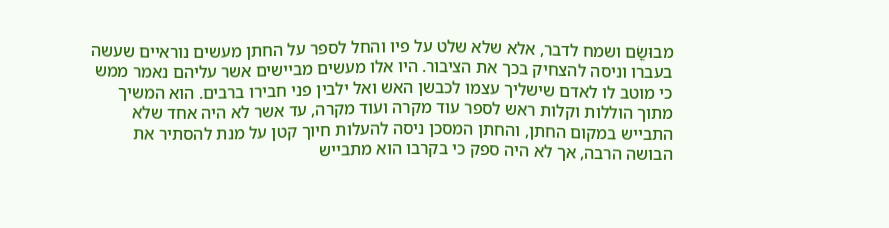מבוּשֳׂם ושמח לדבר, אלא שלא שלט על פיו והחל לספר על החתן מעשים נוראיים שעשה בעברו וניסה להצחיק בכך את הציבור. היו אלו מעשים מביישים אשר עליהם נאמר ממש כי מוטב לו לאדם שישליך עצמו לכבשן האש ואל ילבין פני חבירו ברבים. הוא המשיך מתוך הוללות וקלות ראש לספר עוד מקרה ועוד מקרה, עד אשר לא היה אחד שלא התבייש במקום החתן, והחתן המסכן ניסה להעלות חיוך קטן על מנת להסתיר את הבושה הרבה, אך לא היה ספק כי בקרבו הוא מתבייש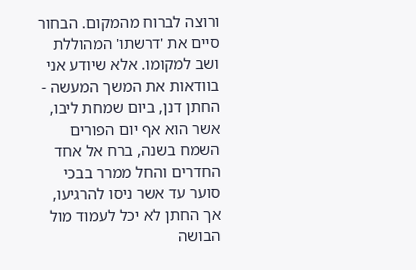ורוצה לברוח מהמקום. הבחור סיים את 'דרשתו' המהוללת ושב למקומו. אלא שיודע אני בוודאות את המשך המעשה - החתן דנן, ביום שמחת ליבו, אשר הוא אף יום הפורים השמח בשנה, ברח אל אחד החדרים והחל ממרר בבכי סוער עד אשר ניסו להרגיעו, אך החתן לא יכל לעמוד מול הבושה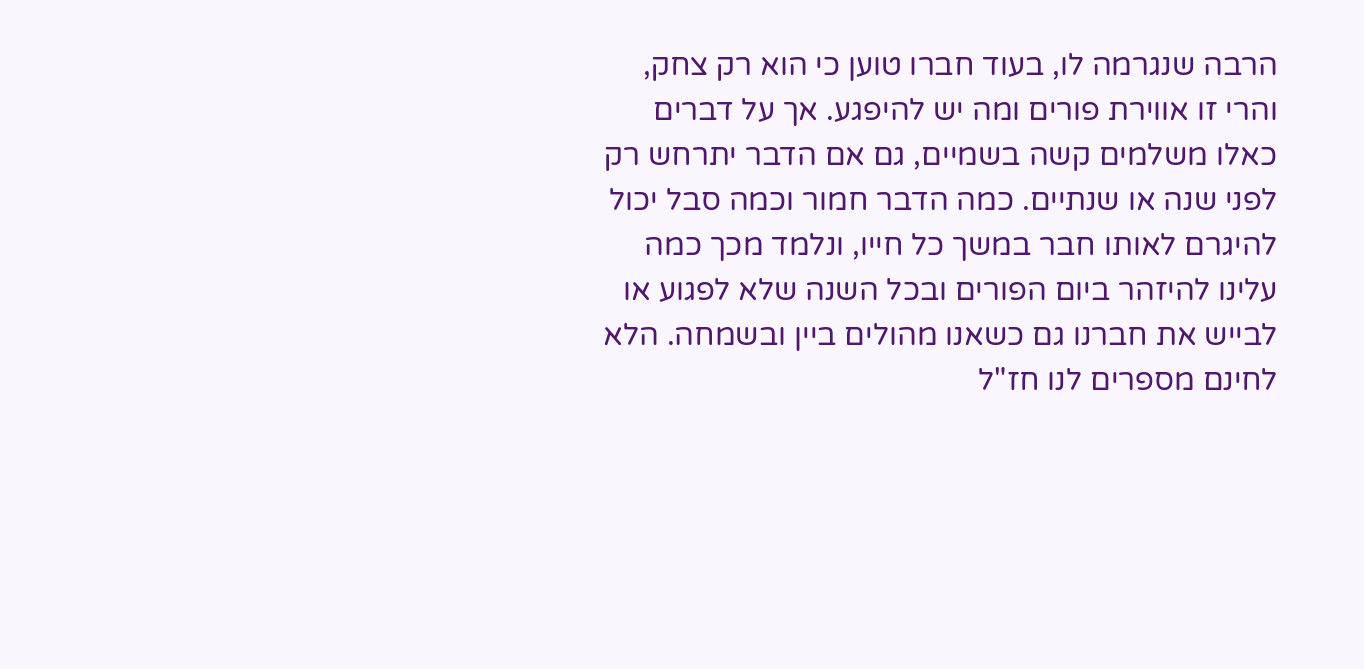הרבה שנגרמה לו, בעוד חברו טוען כי הוא רק צחק, והרי זו אווירת פורים ומה יש להיפגע. אך על דברים כאלו משלמים קשה בשמיים, גם אם הדבר יתרחש רק לפני שנה או שנתיים. כמה הדבר חמור וכמה סבל יכול להיגרם לאותו חבר במשך כל חייו, ונלמד מכך כמה עלינו להיזהר ביום הפורים ובכל השנה שלא לפגוע או לבייש את חברנו גם כשאנו מהולים ביין ובשמחה. הלא לחינם מספרים לנו חז"ל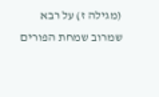(מגילה ז) על רבא שמרוב שמחת הפורים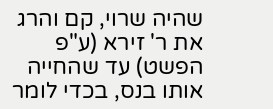שהיה שרוי, קם והרג את ר' זירא (ע"פ הפשט) עד שהחייה אותו בנס, בכדי לומר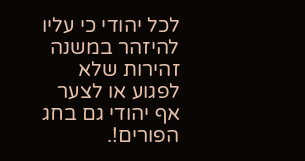לכל יהודי כי עליו להיזהר במשנה זהירות שלא לפגוע או לצער אף יהודי גם בחג הפורים!.